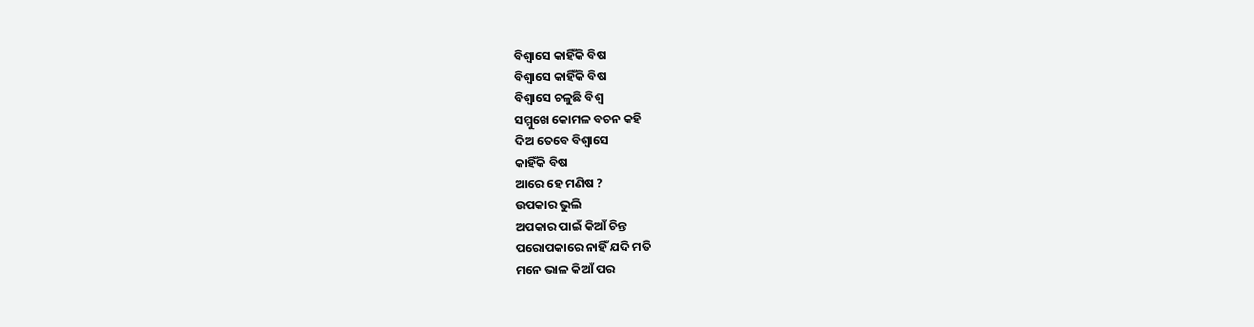ବିଶ୍ଵାସେ କାହିଁକି ବିଷ
ବିଶ୍ଵାସେ କାହିଁକି ବିଷ
ବିଶ୍ଵାସେ ଚଳୁଛି ବିଶ୍ଵ
ସମ୍ମୁଖେ କୋମଳ ବଚନ କହି
ଦିଅ ତେବେ ବିଶ୍ଵାସେ
କାହିଁକି ବିଷ
ଆରେ ହେ ମଣିଷ ?
ଉପକାର ଭୁଲି
ଅପକାର ପାଇଁ କିଆଁ ଚିନ୍ତ
ପରୋପକାରେ ନାହିଁ ଯଦି ମତି
ମନେ ଭାଳ କିଆଁ ପର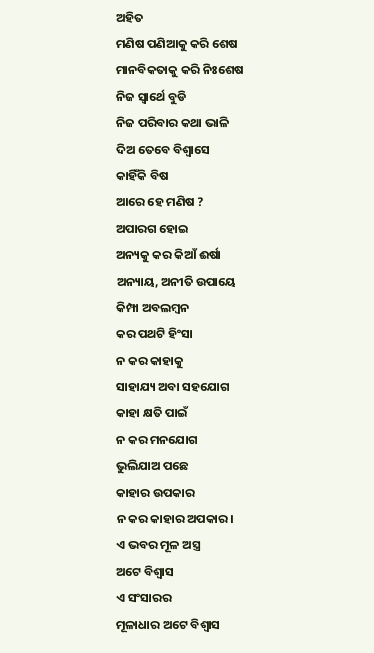ଅହିତ
ମଣିଷ ପଣିଆକୁ କରି ଶେଷ
ମାନବିକତାକୁ କରି ନିଃଶେଷ
ନିଜ ସ୍ଵାର୍ଥେ ବୁଡି
ନିଜ ପରିବାର କଥା ଭାଳି
ଦିଅ ତେବେ ବିଶ୍ଵାସେ
କାହିଁକି ବିଷ
ଆରେ ହେ ମଣିଷ ?
ଅପାରଗ ହୋଇ
ଅନ୍ୟକୁ କର କିଆଁ ଈର୍ଷା
ଅନ୍ୟାୟ, ଅନୀତି ଉପାୟେ
କିମ୍ପା ଅବଲମ୍ବନ
କର ପଥଟି ହିଂସା
ନ କର କାହାକୁ
ସାହାଯ୍ୟ ଅବା ସହଯୋଗ
କାହା କ୍ଷତି ପାଇଁ
ନ କର ମନଯୋଗ
ଭୁଲିଯାଅ ପଛେ
କାହାର ଉପକାର
ନ କର କାହାର ଅପକାର।
ଏ ଭବର ମୂଳ ଅସ୍ତ୍ର
ଅଟେ ବିଶ୍ଵାସ
ଏ ସଂସାରର
ମୂଳାଧାର ଅଟେ ବିଶ୍ଵାସ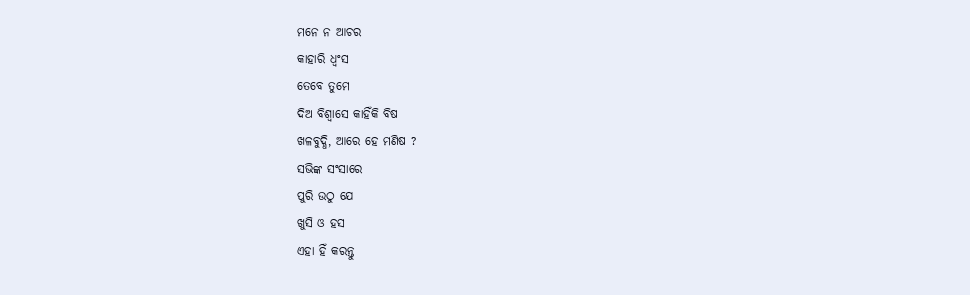ମନେ ନ ଆଚର
କାହାରି ଧ୍ଵଂସ
ତେବେ ତୁମେ
ଦିଅ ବିଶ୍ଵାସେ କାହିଁକି ବିଷ
ଖଳବୁଦ୍ଧି, ଆରେ ହେ ମଣିଷ ?
ସଭିଙ୍କ ସଂସାରେ
ପୁରି ଉଠୁ ଯେ
ଖୁସି ଓ ହସ
ଏହା ହିଁ କରନ୍ତୁ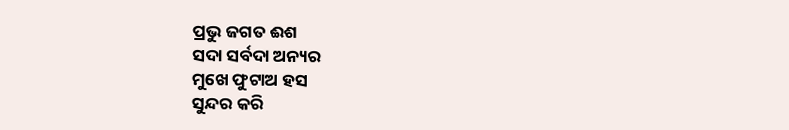ପ୍ରଭୁ ଜଗତ ଈଶ
ସଦା ସର୍ବଦା ଅନ୍ୟର
ମୁଖେ ଫୁଟାଅ ହସ
ସୁନ୍ଦର କରି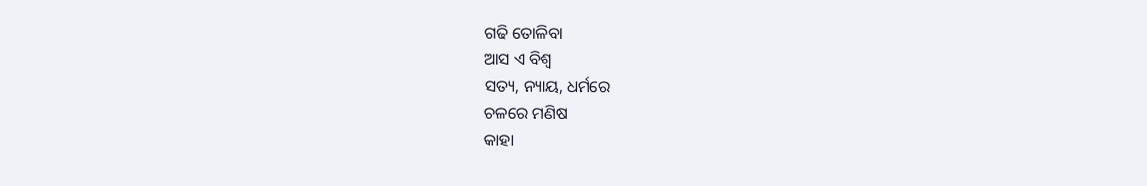ଗଢି ତୋଳିବା
ଆସ ଏ ବିଶ୍ଵ
ସତ୍ୟ, ନ୍ୟାୟ, ଧର୍ମରେ
ଚଳରେ ମଣିଷ
କାହା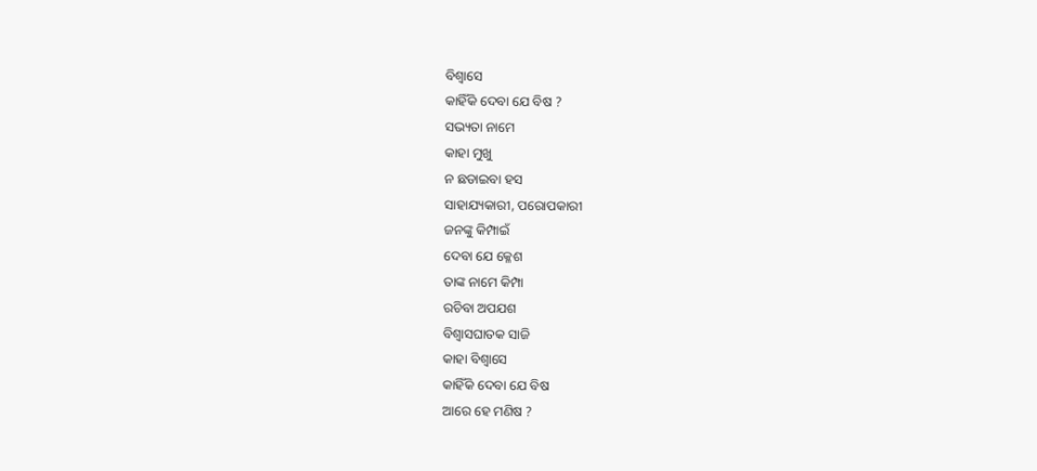ବିଶ୍ଵାସେ
କାହିଁକି ଦେବା ଯେ ବିଷ ?
ସଭ୍ୟତା ନାମେ
କାହା ମୁଖୁ
ନ ଛଡାଇବା ହସ
ସାହାଯ୍ୟକାରୀ, ପରୋପକାରୀ
ଜନଙ୍କୁ କିମ୍ପାଇଁ
ଦେବା ଯେ କ୍ଳେଶ
ତାଙ୍କ ନାମେ କିମ୍ପା
ରଚିବା ଅପଯଶ
ବିଶ୍ଵାସଘାତକ ସାଜି
କାହା ବିଶ୍ଵାସେ
କାହିଁକି ଦେବା ଯେ ବିଷ
ଆରେ ହେ ମଣିଷ ?